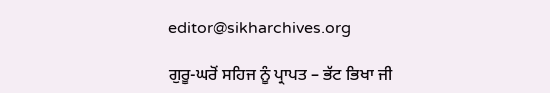editor@sikharchives.org

ਗੁਰੂ-ਘਰੋਂ ਸਹਿਜ ਨੂੰ ਪ੍ਰਾਪਤ – ਭੱਟ ਭਿਖਾ ਜੀ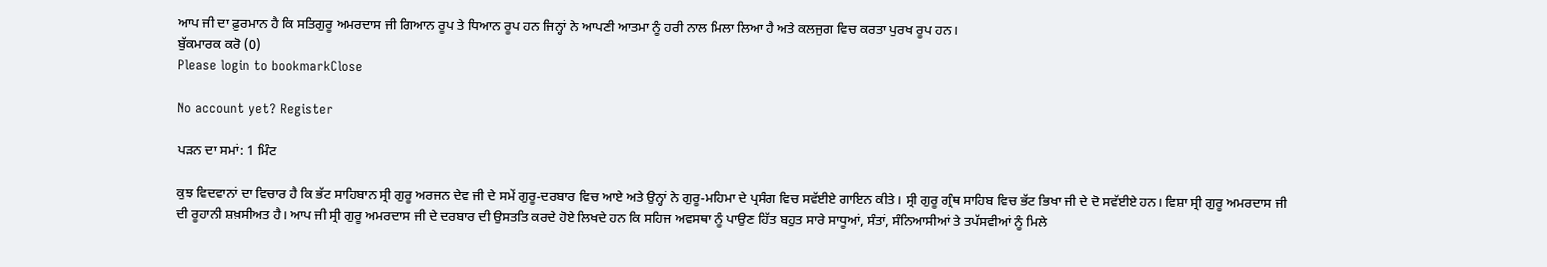ਆਪ ਜੀ ਦਾ ਫ਼ੁਰਮਾਨ ਹੈ ਕਿ ਸਤਿਗੁਰੂ ਅਮਰਦਾਸ ਜੀ ਗਿਆਨ ਰੂਪ ਤੇ ਧਿਆਨ ਰੂਪ ਹਨ ਜਿਨ੍ਹਾਂ ਨੇ ਆਪਣੀ ਆਤਮਾ ਨੂੰ ਹਰੀ ਨਾਲ ਮਿਲਾ ਲਿਆ ਹੈ ਅਤੇ ਕਲਜੁਗ ਵਿਚ ਕਰਤਾ ਪੁਰਖ ਰੂਪ ਹਨ।
ਬੁੱਕਮਾਰਕ ਕਰੋ (0)
Please login to bookmarkClose

No account yet? Register

ਪੜਨ ਦਾ ਸਮਾਂ: 1 ਮਿੰਟ

ਕੁਝ ਵਿਦਵਾਨਾਂ ਦਾ ਵਿਚਾਰ ਹੈ ਕਿ ਭੱਟ ਸਾਹਿਬਾਨ ਸ੍ਰੀ ਗੁਰੂ ਅਰਜਨ ਦੇਵ ਜੀ ਦੇ ਸਮੇਂ ਗੁਰੂ-ਦਰਬਾਰ ਵਿਚ ਆਏ ਅਤੇ ਉਨ੍ਹਾਂ ਨੇ ਗੁਰੂ-ਮਹਿਮਾ ਦੇ ਪ੍ਰਸੰਗ ਵਿਚ ਸਵੱਈਏ ਗਾਇਨ ਕੀਤੇ। ਸ੍ਰੀ ਗੁਰੂ ਗ੍ਰੰਥ ਸਾਹਿਬ ਵਿਚ ਭੱਟ ਭਿਖਾ ਜੀ ਦੇ ਦੋ ਸਵੱਈਏ ਹਨ। ਵਿਸ਼ਾ ਸ੍ਰੀ ਗੁਰੂ ਅਮਰਦਾਸ ਜੀ ਦੀ ਰੂਹਾਨੀ ਸ਼ਖ਼ਸੀਅਤ ਹੈ। ਆਪ ਜੀ ਸ੍ਰੀ ਗੁਰੂ ਅਮਰਦਾਸ ਜੀ ਦੇ ਦਰਬਾਰ ਦੀ ਉਸਤਤਿ ਕਰਦੇ ਹੋਏ ਲਿਖਦੇ ਹਨ ਕਿ ਸਹਿਜ ਅਵਸਥਾ ਨੂੰ ਪਾਉਣ ਹਿੱਤ ਬਹੁਤ ਸਾਰੇ ਸਾਧੂਆਂ, ਸੰਤਾਂ, ਸੰਨਿਆਸੀਆਂ ਤੇ ਤਪੱਸਵੀਆਂ ਨੂੰ ਮਿਲੇ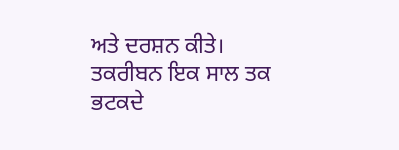ਅਤੇ ਦਰਸ਼ਨ ਕੀਤੇ। ਤਕਰੀਬਨ ਇਕ ਸਾਲ ਤਕ ਭਟਕਦੇ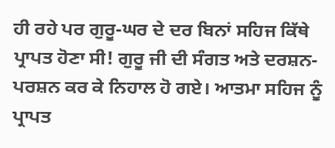ਹੀ ਰਹੇ ਪਰ ਗੁਰੂ-ਘਰ ਦੇ ਦਰ ਬਿਨਾਂ ਸਹਿਜ ਕਿੱਥੇ ਪ੍ਰਾਪਤ ਹੋਣਾ ਸੀ! ਗੁਰੂ ਜੀ ਦੀ ਸੰਗਤ ਅਤੇ ਦਰਸ਼ਨ-ਪਰਸ਼ਨ ਕਰ ਕੇ ਨਿਹਾਲ ਹੋ ਗਏ। ਆਤਮਾ ਸਹਿਜ ਨੂੰ ਪ੍ਰਾਪਤ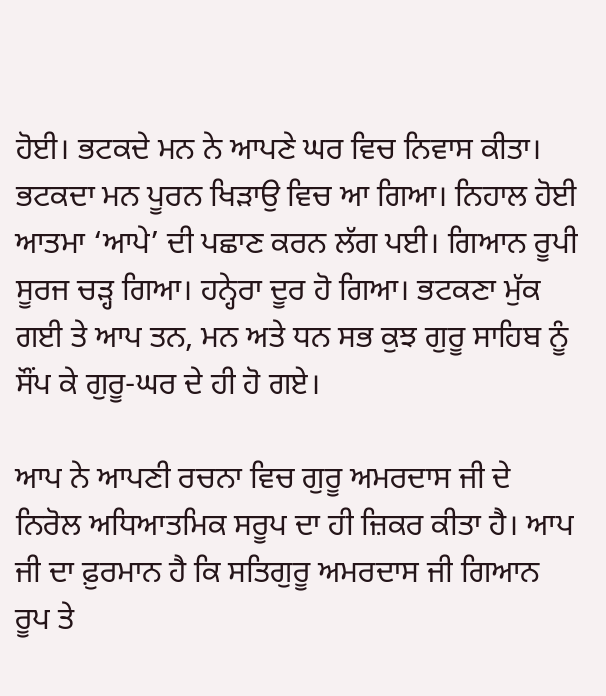ਹੋਈ। ਭਟਕਦੇ ਮਨ ਨੇ ਆਪਣੇ ਘਰ ਵਿਚ ਨਿਵਾਸ ਕੀਤਾ। ਭਟਕਦਾ ਮਨ ਪੂਰਨ ਖਿੜਾਉ ਵਿਚ ਆ ਗਿਆ। ਨਿਹਾਲ ਹੋਈ ਆਤਮਾ ‘ਆਪੇ’ ਦੀ ਪਛਾਣ ਕਰਨ ਲੱਗ ਪਈ। ਗਿਆਨ ਰੂਪੀ ਸੂਰਜ ਚੜ੍ਹ ਗਿਆ। ਹਨ੍ਹੇਰਾ ਦੂਰ ਹੋ ਗਿਆ। ਭਟਕਣਾ ਮੁੱਕ ਗਈ ਤੇ ਆਪ ਤਨ, ਮਨ ਅਤੇ ਧਨ ਸਭ ਕੁਝ ਗੁਰੂ ਸਾਹਿਬ ਨੂੰ ਸੌਂਪ ਕੇ ਗੁਰੂ-ਘਰ ਦੇ ਹੀ ਹੋ ਗਏ।

ਆਪ ਨੇ ਆਪਣੀ ਰਚਨਾ ਵਿਚ ਗੁਰੂ ਅਮਰਦਾਸ ਜੀ ਦੇ ਨਿਰੋਲ ਅਧਿਆਤਮਿਕ ਸਰੂਪ ਦਾ ਹੀ ਜ਼ਿਕਰ ਕੀਤਾ ਹੈ। ਆਪ ਜੀ ਦਾ ਫ਼ੁਰਮਾਨ ਹੈ ਕਿ ਸਤਿਗੁਰੂ ਅਮਰਦਾਸ ਜੀ ਗਿਆਨ ਰੂਪ ਤੇ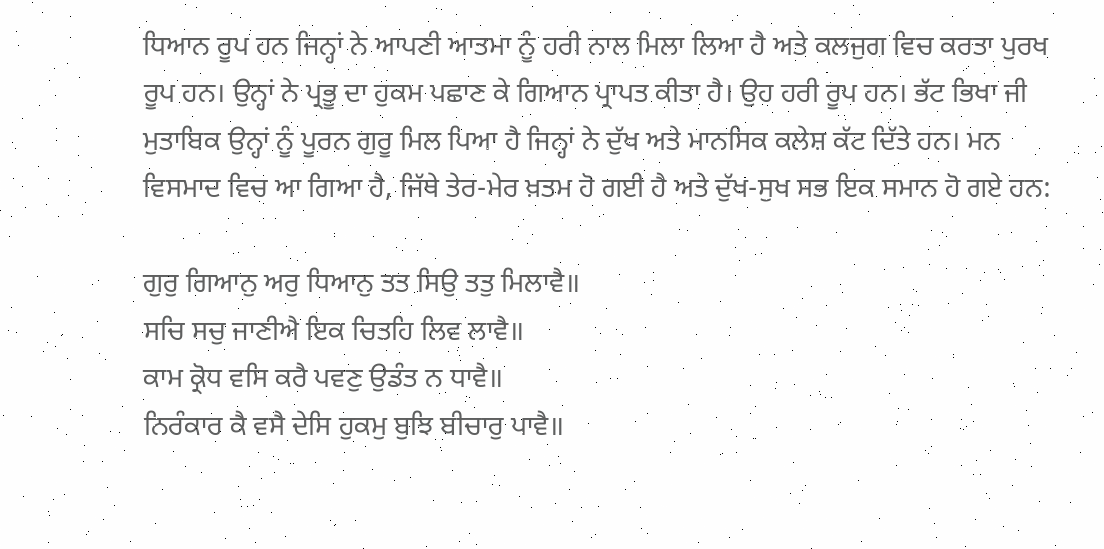ਧਿਆਨ ਰੂਪ ਹਨ ਜਿਨ੍ਹਾਂ ਨੇ ਆਪਣੀ ਆਤਮਾ ਨੂੰ ਹਰੀ ਨਾਲ ਮਿਲਾ ਲਿਆ ਹੈ ਅਤੇ ਕਲਜੁਗ ਵਿਚ ਕਰਤਾ ਪੁਰਖ ਰੂਪ ਹਨ। ਉਨ੍ਹਾਂ ਨੇ ਪ੍ਰਭੂ ਦਾ ਹੁਕਮ ਪਛਾਣ ਕੇ ਗਿਆਨ ਪ੍ਰਾਪਤ ਕੀਤਾ ਹੈ। ਉਹ ਹਰੀ ਰੂਪ ਹਨ। ਭੱਟ ਭਿਖਾ ਜੀ ਮੁਤਾਬਿਕ ਉਨ੍ਹਾਂ ਨੂੰ ਪੂਰਨ ਗੁਰੂ ਮਿਲ ਪਿਆ ਹੈ ਜਿਨ੍ਹਾਂ ਨੇ ਦੁੱਖ ਅਤੇ ਮਾਨਸਿਕ ਕਲੇਸ਼ ਕੱਟ ਦਿੱਤੇ ਹਨ। ਮਨ ਵਿਸਮਾਦ ਵਿਚ ਆ ਗਿਆ ਹੈ, ਜਿੱਥੇ ਤੇਰ-ਮੇਰ ਖ਼ਤਮ ਹੋ ਗਈ ਹੈ ਅਤੇ ਦੁੱਖ-ਸੁਖ ਸਭ ਇਕ ਸਮਾਨ ਹੋ ਗਏ ਹਨ:

ਗੁਰੁ ਗਿਆਨੁ ਅਰੁ ਧਿਆਨੁ ਤਤ ਸਿਉ ਤਤੁ ਮਿਲਾਵੈ॥
ਸਚਿ ਸਚੁ ਜਾਣੀਐ ਇਕ ਚਿਤਹਿ ਲਿਵ ਲਾਵੈ॥
ਕਾਮ ਕ੍ਰੋਧ ਵਸਿ ਕਰੈ ਪਵਣੁ ਉਡੰਤ ਨ ਧਾਵੈ॥
ਨਿਰੰਕਾਰ ਕੈ ਵਸੈ ਦੇਸਿ ਹੁਕਮੁ ਬੁਝਿ ਬੀਚਾਰੁ ਪਾਵੈ॥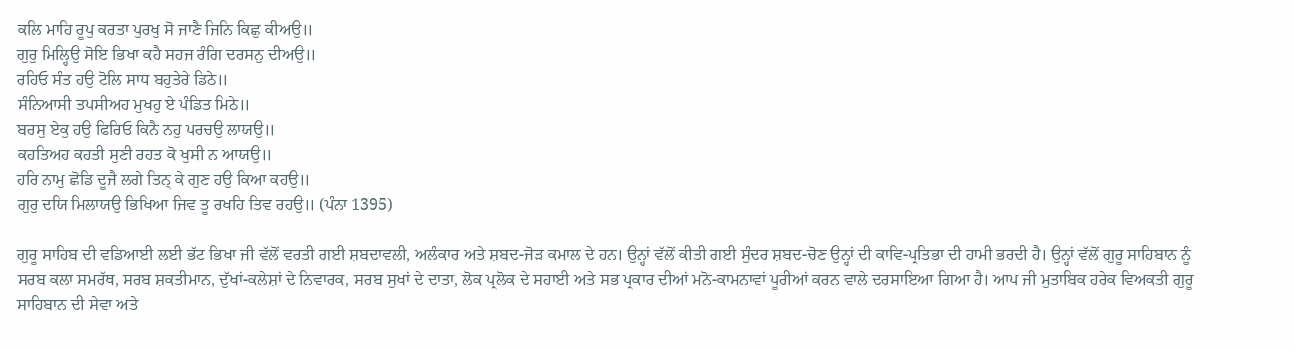ਕਲਿ ਮਾਹਿ ਰੂਪੁ ਕਰਤਾ ਪੁਰਖੁ ਸੋ ਜਾਣੈ ਜਿਨਿ ਕਿਛੁ ਕੀਅਉ॥
ਗੁਰੁ ਮਿਲ੍ਹਿਉ ਸੋਇ ਭਿਖਾ ਕਹੈ ਸਹਜ ਰੰਗਿ ਦਰਸਨੁ ਦੀਅਉ॥
ਰਹਿਓ ਸੰਤ ਹਉ ਟੋਲਿ ਸਾਧ ਬਹੁਤੇਰੇ ਡਿਠੇ॥
ਸੰਨਿਆਸੀ ਤਪਸੀਅਹ ਮੁਖਹੁ ਏ ਪੰਡਿਤ ਮਿਠੇ॥
ਬਰਸੁ ਏਕੁ ਹਉ ਫਿਰਿਓ ਕਿਨੈ ਨਹੁ ਪਰਚਉ ਲਾਯਉ॥
ਕਹਤਿਅਹ ਕਹਤੀ ਸੁਣੀ ਰਹਤ ਕੋ ਖੁਸੀ ਨ ਆਯਉ॥
ਹਰਿ ਨਾਮੁ ਛੋਡਿ ਦੂਜੈ ਲਗੇ ਤਿਨ੍‍ ਕੇ ਗੁਣ ਹਉ ਕਿਆ ਕਹਉ॥
ਗੁਰੁ ਦਯਿ ਮਿਲਾਯਉ ਭਿਖਿਆ ਜਿਵ ਤੂ ਰਖਹਿ ਤਿਵ ਰਹਉ॥ (ਪੰਨਾ 1395)

ਗੁਰੂ ਸਾਹਿਬ ਦੀ ਵਡਿਆਈ ਲਈ ਭੱਟ ਭਿਖਾ ਜੀ ਵੱਲੋਂ ਵਰਤੀ ਗਈ ਸ਼ਬਦਾਵਲੀ, ਅਲੰਕਾਰ ਅਤੇ ਸ਼ਬਦ-ਜੋੜ ਕਮਾਲ ਦੇ ਹਨ। ਉਨ੍ਹਾਂ ਵੱਲੋਂ ਕੀਤੀ ਗਈ ਸੁੰਦਰ ਸ਼ਬਦ-ਚੋਣ ਉਨ੍ਹਾਂ ਦੀ ਕਾਵਿ-ਪ੍ਰਤਿਭਾ ਦੀ ਹਾਮੀ ਭਰਦੀ ਹੈ। ਉਨ੍ਹਾਂ ਵੱਲੋਂ ਗੁਰੂ ਸਾਹਿਬਾਨ ਨੂੰ ਸਰਬ ਕਲਾ ਸਮਰੱਥ, ਸਰਬ ਸ਼ਕਤੀਮਾਨ, ਦੁੱਖਾਂ-ਕਲੇਸ਼ਾਂ ਦੇ ਨਿਵਾਰਕ, ਸਰਬ ਸੁਖਾਂ ਦੇ ਦਾਤਾ, ਲੋਕ ਪ੍ਰਲੋਕ ਦੇ ਸਹਾਈ ਅਤੇ ਸਭ ਪ੍ਰਕਾਰ ਦੀਆਂ ਮਨੋ-ਕਾਮਨਾਵਾਂ ਪੂਰੀਆਂ ਕਰਨ ਵਾਲੇ ਦਰਸਾਇਆ ਗਿਆ ਹੈ। ਆਪ ਜੀ ਮੁਤਾਬਿਕ ਹਰੇਕ ਵਿਅਕਤੀ ਗੁਰੂ ਸਾਹਿਬਾਨ ਦੀ ਸੇਵਾ ਅਤੇ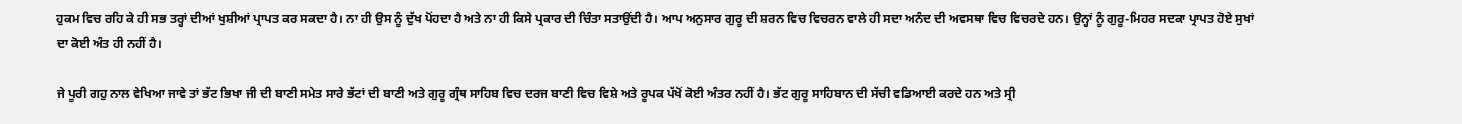ਹੁਕਮ ਵਿਚ ਰਹਿ ਕੇ ਹੀ ਸਭ ਤਰ੍ਹਾਂ ਦੀਆਂ ਖੁਸ਼ੀਆਂ ਪ੍ਰਾਪਤ ਕਰ ਸਕਦਾ ਹੈ। ਨਾ ਹੀ ਉਸ ਨੂੰ ਦੁੱਖ ਪੋਂਹਦਾ ਹੈ ਅਤੇ ਨਾ ਹੀ ਕਿਸੇ ਪ੍ਰਕਾਰ ਦੀ ਚਿੰਤਾ ਸਤਾਉਂਦੀ ਹੈ। ਆਪ ਅਨੁਸਾਰ ਗੁਰੂ ਦੀ ਸ਼ਰਨ ਵਿਚ ਵਿਚਰਨ ਵਾਲੇ ਹੀ ਸਦਾ ਅਨੰਦ ਦੀ ਅਵਸਥਾ ਵਿਚ ਵਿਚਰਦੇ ਹਨ। ਉਨ੍ਹਾਂ ਨੂੰ ਗੁਰੂ-ਮਿਹਰ ਸਦਕਾ ਪ੍ਰਾਪਤ ਹੋਏ ਸੁਖਾਂ ਦਾ ਕੋਈ ਅੰਤ ਹੀ ਨਹੀਂ ਹੈ।

ਜੇ ਪੂਰੀ ਗਹੁ ਨਾਲ ਵੇਖਿਆ ਜਾਵੇ ਤਾਂ ਭੱਟ ਭਿਖਾ ਜੀ ਦੀ ਬਾਣੀ ਸਮੇਤ ਸਾਰੇ ਭੱਟਾਂ ਦੀ ਬਾਣੀ ਅਤੇ ਗੁਰੂ ਗ੍ਰੰਥ ਸਾਹਿਬ ਵਿਚ ਦਰਜ ਬਾਣੀ ਵਿਚ ਵਿਸ਼ੇ ਅਤੇ ਰੂਪਕ ਪੱਖੋਂ ਕੋਈ ਅੰਤਰ ਨਹੀਂ ਹੈ। ਭੱਟ ਗੁਰੂ ਸਾਹਿਬਾਨ ਦੀ ਸੱਚੀ ਵਡਿਆਈ ਕਰਦੇ ਹਨ ਅਤੇ ਸ੍ਰੀ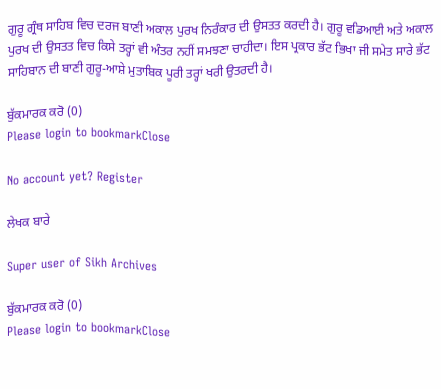ਗੁਰੂ ਗ੍ਰੰਥ ਸਾਹਿਬ ਵਿਚ ਦਰਜ ਬਾਣੀ ਅਕਾਲ ਪੁਰਖ ਨਿਰੰਕਾਰ ਦੀ ਉਸਤਤ ਕਰਦੀ ਹੈ। ਗੁਰੂ ਵਡਿਆਈ ਅਤੇ ਅਕਾਲ ਪੁਰਖ ਦੀ ਉਸਤਤ ਵਿਚ ਕਿਸੇ ਤਰ੍ਹਾਂ ਵੀ ਅੰਤਰ ਨਹੀਂ ਸਮਝਣਾ ਚਾਹੀਦਾ। ਇਸ ਪ੍ਰਕਾਰ ਭੱਟ ਭਿਖਾ ਜੀ ਸਮੇਤ ਸਾਰੇ ਭੱਟ ਸਾਹਿਬਾਨ ਦੀ ਬਾਣੀ ਗੁਰੂ-ਆਸ਼ੇ ਮੁਤਾਬਿਕ ਪੂਰੀ ਤਰ੍ਹਾਂ ਖਰੀ ਉਤਰਦੀ ਹੈ।

ਬੁੱਕਮਾਰਕ ਕਰੋ (0)
Please login to bookmarkClose

No account yet? Register

ਲੇਖਕ ਬਾਰੇ

Super user of Sikh Archives

ਬੁੱਕਮਾਰਕ ਕਰੋ (0)
Please login to bookmarkClose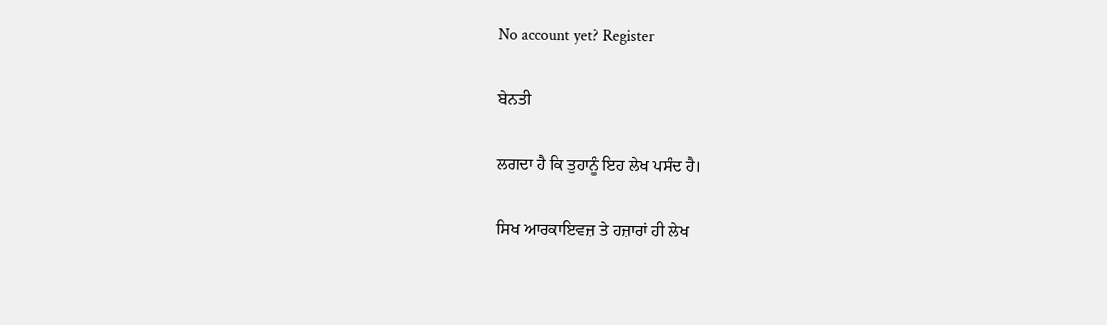No account yet? Register

ਬੇਨਤੀ

ਲਗਦਾ ਹੈ ਕਿ ਤੁਹਾਨੂੰ ਇਹ ਲੇਖ ਪਸੰਦ ਹੈ।

ਸਿਖ ਆਰਕਾਇਵਜ਼ ਤੇ ਹਜ਼ਾਰਾਂ ਹੀ ਲੇਖ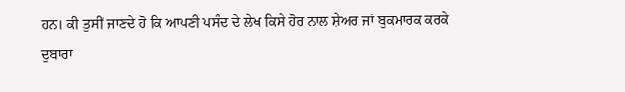ਹਨ। ਕੀ ਤੁਸੀਂ ਜਾਣਦੇ ਹੋ ਕਿ ਆਪਣੀ ਪਸੰਦ ਦੇ ਲੇਖ ਕਿਸੇ ਹੋਰ ਨਾਲ ਸ਼ੇਅਰ ਜਾਂ ਬੁਕਮਾਰਕ ਕਰਕੇ ਦੁਬਾਰਾ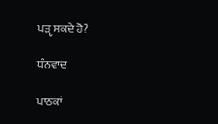ਪੜੵ ਸਕਦੇ ਹੋ?

ਧੰਨਵਾਦ

ਪਾਠਕਾਂ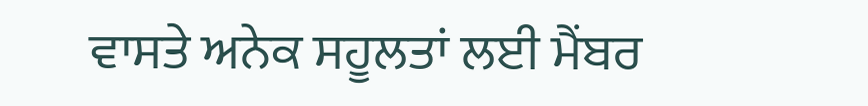ਵਾਸਤੇ ਅਨੇਕ ਸਹੂਲਤਾਂ ਲਈ ਮੈਂਬਰ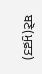ਬਣੋ(ਮੁਫ਼ਤ)